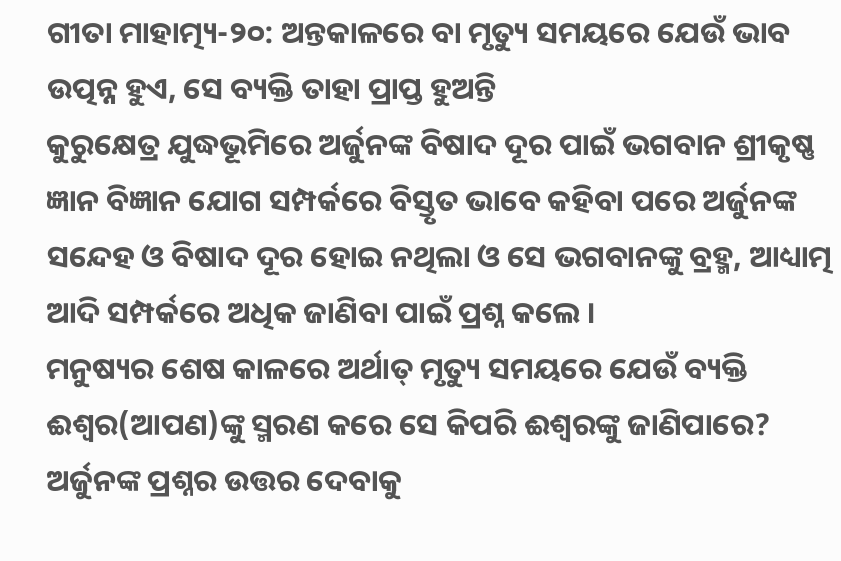ଗୀତା ମାହାତ୍ମ୍ୟ-୨୦: ଅନ୍ତକାଳରେ ବା ମୃତ୍ୟୁ ସମୟରେ ଯେଉଁ ଭାବ ଉତ୍ପନ୍ନ ହୁଏ, ସେ ବ୍ୟକ୍ତି ତାହା ପ୍ରାପ୍ତ ହୁଅନ୍ତି
କୁରୁକ୍ଷେତ୍ର ଯୁଦ୍ଧଭୂମିରେ ଅର୍ଜୁନଙ୍କ ବିଷାଦ ଦୂର ପାଇଁ ଭଗବାନ ଶ୍ରୀକୃଷ୍ଣ ଜ୍ଞାନ ବିଜ୍ଞାନ ଯୋଗ ସମ୍ପର୍କରେ ବିସ୍ତୃତ ଭାବେ କହିବା ପରେ ଅର୍ଜୁନଙ୍କ ସନ୍ଦେହ ଓ ବିଷାଦ ଦୂର ହୋଇ ନଥିଲା ଓ ସେ ଭଗବାନଙ୍କୁ ବ୍ରହ୍ମ, ଆଧ୍ୟାତ୍ମ ଆଦି ସମ୍ପର୍କରେ ଅଧିକ ଜାଣିବା ପାଇଁ ପ୍ରଶ୍ନ କଲେ ।
ମନୁଷ୍ୟର ଶେଷ କାଳରେ ଅର୍ଥାତ୍ ମୃତ୍ୟୁ ସମୟରେ ଯେଉଁ ବ୍ୟକ୍ତି ଈଶ୍ୱର(ଆପଣ)ଙ୍କୁ ସ୍ମରଣ କରେ ସେ କିପରି ଈଶ୍ୱରଙ୍କୁ ଜାଣିପାରେ?
ଅର୍ଜୁନଙ୍କ ପ୍ରଶ୍ନର ଉତ୍ତର ଦେବାକୁ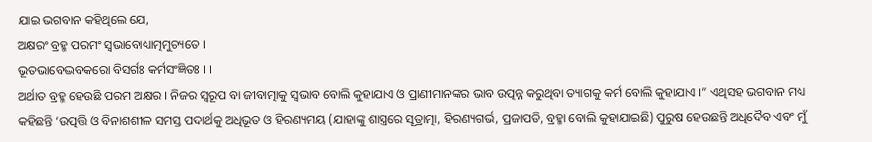ଯାଇ ଭଗବାନ କହିଥିଲେ ଯେ,
ଅକ୍ଷରଂ ବ୍ରହ୍ମ ପରମଂ ସ୍ୱଭାବୋଧ୍ୟାତ୍ମମୁଚ୍ୟତେ ।
ଭୂତଭାବେଦ୍ଭବକରୋ ବିସର୍ଗଃ କର୍ମସଂଜ୍ଞିତଃ । ।
ଅର୍ଥାତ ବ୍ରହ୍ମ ହେଉଛି ପରମ ଅକ୍ଷର । ନିଜର ସ୍ୱରୂପ ବା ଜୀବାତ୍ମାକୁ ସ୍ୱଭାବ ବୋଲି କୁହାଯାଏ ଓ ପ୍ରାଣୀମାନଙ୍କର ଭାବ ଉତ୍ପନ୍ନ କରୁଥିବା ତ୍ୟାଗକୁ କର୍ମ ବୋଲି କୁହାଯାଏ ।” ଏଥିସହ ଭଗବାନ ମଧ୍ୟ କହିଛନ୍ତି ‘ଉତ୍ପତ୍ତି ଓ ବିନାଶଶୀଳ ସମସ୍ତ ପଦାର୍ଥକୁ ଅଧିଭୂତ ଓ ହିରଣ୍ୟମୟ (ଯାହାଙ୍କୁ ଶାସ୍ତ୍ରରେ ସୂତ୍ରାତ୍ମା, ହିରଣ୍ୟଗର୍ଭ, ପ୍ରଜାପତି, ବ୍ରହ୍ମା ବୋଲି କୁହାଯାଇଛି) ପୁରୁଷ ହେଉଛନ୍ତି ଅଧିଦୈବ ଏବଂ ମୁଁ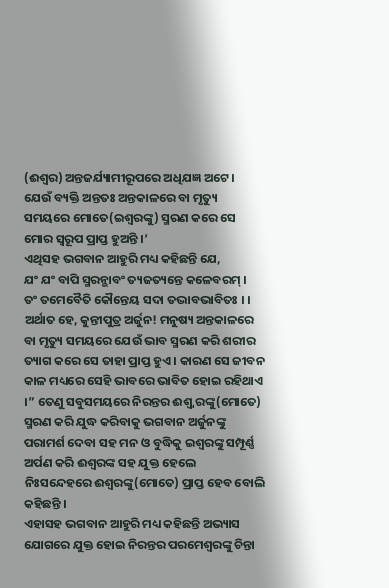(ଈଶ୍ୱର) ଅନ୍ତଜର୍ଯ୍ୟାମୀରୂପରେ ଅଧିଯଜ୍ଞ ଅଟେ ।
ଯେଉଁ ବ୍ୟକ୍ତି ଅନ୍ତତଃ ଅନ୍ତକାଳରେ ବା ମୃତ୍ୟୁ ସମୟରେ ମୋତେ(ଇଶ୍ୱରଙ୍କୁ) ସ୍ମରଣ କରେ ସେ ମୋର ସ୍ୱରୂପ ପ୍ରାପ୍ତ ହୁଅନ୍ତି ।’
ଏଥିସହ ଭଗବାନ ଆହୁରି ମଧ୍ୟ କହିଛନ୍ତି ଯେ,
ଯଂ ଯଂ ବାପି ସ୍ମରନ୍ଭାବଂ ତ୍ୟଜତ୍ୟନ୍ତେ କଳେବରମ୍ ।
ତଂ ତମେବୈତି କୌନ୍ତେୟ ସଦା ତଦ୍ଭାବଭାବିତଃ । ।
ଅର୍ଥାତ ହେ, କୁନ୍ତୀପୁତ୍ର ଅର୍ଜୁନ! ମନୁଷ୍ୟ ଅନ୍ତକାଳରେ ବା ମୃତ୍ୟୁ ସମୟରେ ଯେଉଁ ଭାବ ସ୍ମରଣ କରି ଶରୀର ତ୍ୟାଗ କରେ ସେ ତାହା ପ୍ରାପ୍ତ ହୁଏ । କାରଣ ସେ ଜୀବନ କାଳ ମଧ୍ୟରେ ସେହି ଭାବରେ ଭାବିତ ହୋଇ ରହିଥାଏ ।” ତେଣୁ ସବୁସମୟରେ ନିରନ୍ତର ଈଶ୍ୱ୍ୱରଙ୍କୁ(ମୋତେ) ସ୍ମରଣ କରି ଯୁଦ୍ଧ କରିବାକୁ ଭଗବାନ ଅର୍ଜୁନଙ୍କୁ ପରାମର୍ଶ ଦେବା ସହ ମନ ଓ ବୁଦ୍ଧିକୁ ଇଶ୍ୱରଙ୍କୁ ସମ୍ପୂର୍ଣ୍ଣ ଅର୍ପଣ କରି ଈଶ୍ୱରଙ୍କ ସହ ଯୁକ୍ତ ହେଲେ ନିଃସନ୍ଦେହରେ ଈଶ୍ୱରଙ୍କୁ(ମୋତେ) ପ୍ରାପ୍ତ ହେବ ବୋଲି କହିଛନ୍ତି ।
ଏହାସହ ଭଗବାନ ଆହୁରି ମଧ୍ୟ କହିଛନ୍ତି ଅଭ୍ୟାସ ଯୋଗରେ ଯୁକ୍ତ ହୋଇ ନିରନ୍ତର ପରମେଶ୍ୱରଙ୍କୁ ଚିନ୍ତା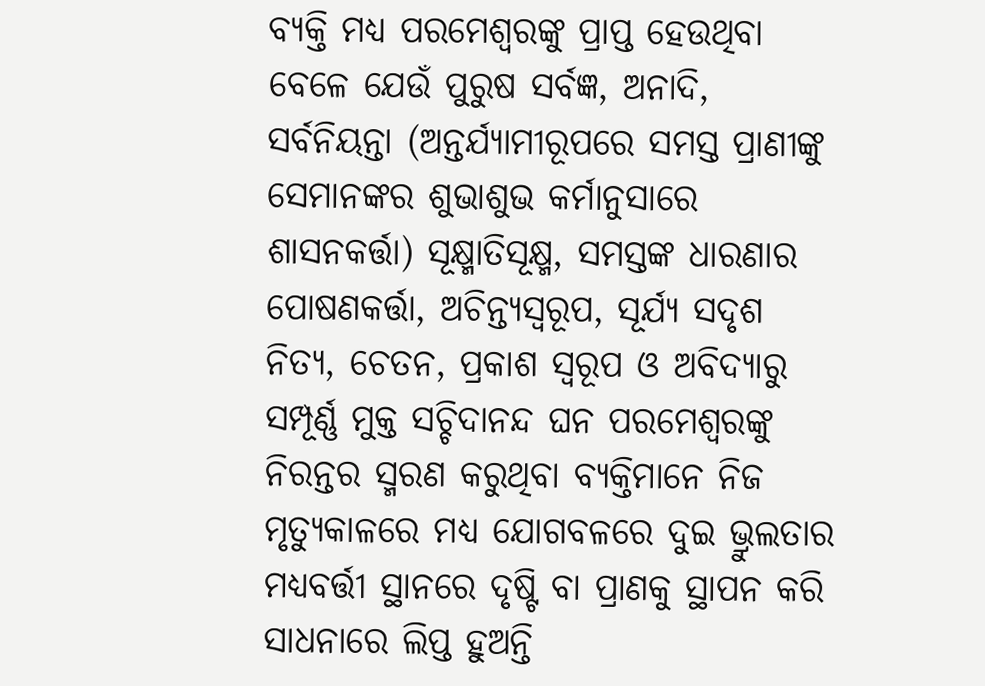ବ୍ୟକ୍ତି ମଧ୍ୟ ପରମେଶ୍ୱରଙ୍କୁ ପ୍ରାପ୍ତ ହେଉଥିବା ବେଳେ ଯେଉଁ ପୁରୁଷ ସର୍ବଜ୍ଞ, ଅନାଦି, ସର୍ବନିୟନ୍ତା (ଅନ୍ତର୍ଯ୍ୟାମୀରୂପରେ ସମସ୍ତ ପ୍ରାଣୀଙ୍କୁ ସେମାନଙ୍କର ଶୁଭାଶୁଭ କର୍ମାନୁସାରେ ଶାସନକର୍ତ୍ତା) ସୂକ୍ଷ୍ମାତିସୂକ୍ଷ୍ମ, ସମସ୍ତଙ୍କ ଧାରଣାର ପୋଷଣକର୍ତ୍ତା, ଅଚିନ୍ତ୍ୟସ୍ୱରୂପ, ସୂର୍ଯ୍ୟ ସଦୃଶ ନିତ୍ୟ, ଚେତନ, ପ୍ରକାଶ ସ୍ୱରୂପ ଓ ଅବିଦ୍ୟାରୁ ସମ୍ପୂର୍ଣ୍ଣ ମୁକ୍ତ ସଚ୍ଚିଦାନନ୍ଦ ଘନ ପରମେଶ୍ୱରଙ୍କୁ ନିରନ୍ତର ସ୍ମରଣ କରୁଥିବା ବ୍ୟକ୍ତିମାନେ ନିଜ ମୃତ୍ୟୁକାଳରେ ମଧ୍ୟ ଯୋଗବଳରେ ଦୁଇ ଭ୍ରୁଲତାର ମଧ୍ୟବର୍ତ୍ତୀ ସ୍ଥାନରେ ଦୃଷ୍ଟି ବା ପ୍ରାଣକୁ ସ୍ଥାପନ କରି ସାଧନାରେ ଲିପ୍ତ ହୁଅନ୍ତି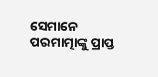ସେମାନେ ପରମାତ୍ମାଙ୍କୁ ପ୍ରାପ୍ତ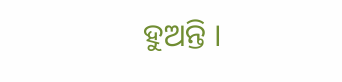ହୁଅନ୍ତି ।